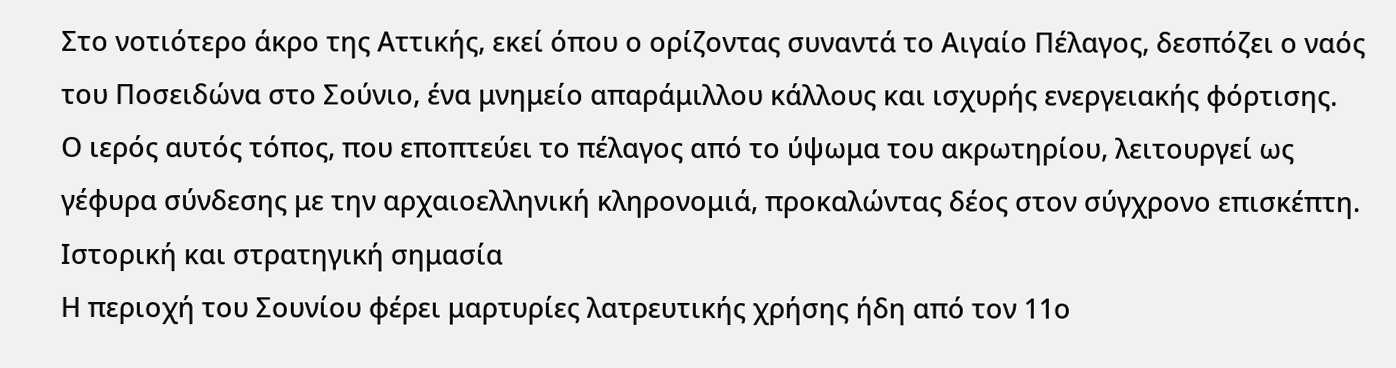Στο νοτιότερο άκρο της Αττικής, εκεί όπου ο ορίζοντας συναντά το Αιγαίο Πέλαγος, δεσπόζει ο ναός του Ποσειδώνα στο Σούνιο, ένα μνημείο απαράμιλλου κάλλους και ισχυρής ενεργειακής φόρτισης.
Ο ιερός αυτός τόπος, που εποπτεύει το πέλαγος από το ύψωμα του ακρωτηρίου, λειτουργεί ως γέφυρα σύνδεσης με την αρχαιοελληνική κληρονομιά, προκαλώντας δέος στον σύγχρονο επισκέπτη.
Ιστορική και στρατηγική σημασία
Η περιοχή του Σουνίου φέρει μαρτυρίες λατρευτικής χρήσης ήδη από τον 11ο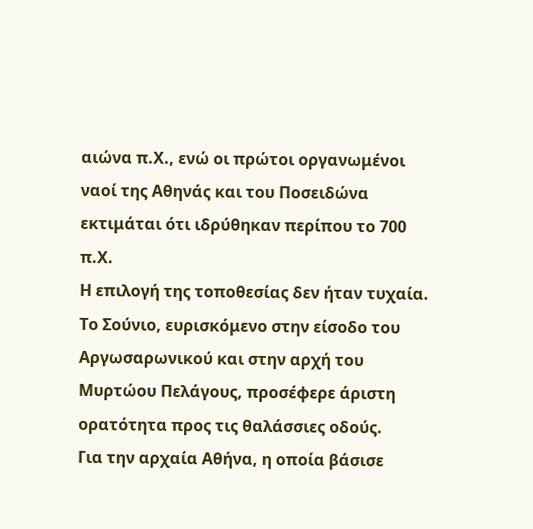αιώνα π.Χ., ενώ οι πρώτοι οργανωμένοι ναοί της Αθηνάς και του Ποσειδώνα εκτιμάται ότι ιδρύθηκαν περίπου το 700 π.Χ.
Η επιλογή της τοποθεσίας δεν ήταν τυχαία. Το Σούνιο, ευρισκόμενο στην είσοδο του Αργωσαρωνικού και στην αρχή του Μυρτώου Πελάγους, προσέφερε άριστη ορατότητα προς τις θαλάσσιες οδούς.
Για την αρχαία Αθήνα, η οποία βάσισε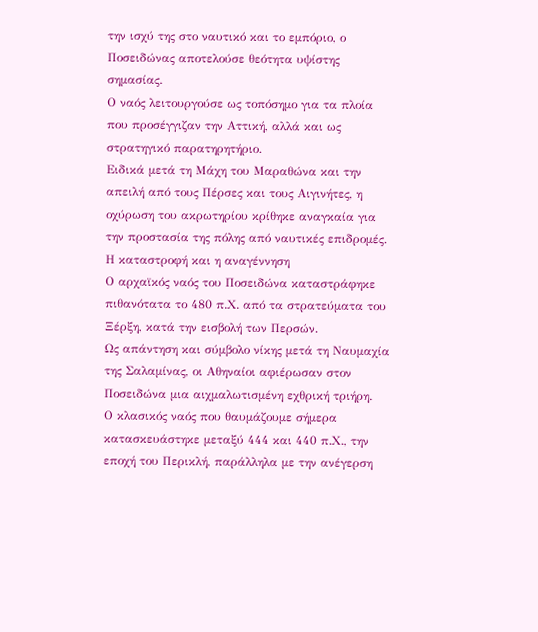την ισχύ της στο ναυτικό και το εμπόριο, ο Ποσειδώνας αποτελούσε θεότητα υψίστης σημασίας.
Ο ναός λειτουργούσε ως τοπόσημο για τα πλοία που προσέγγιζαν την Αττική, αλλά και ως στρατηγικό παρατηρητήριο.
Ειδικά μετά τη Μάχη του Μαραθώνα και την απειλή από τους Πέρσες και τους Αιγινήτες, η οχύρωση του ακρωτηρίου κρίθηκε αναγκαία για την προστασία της πόλης από ναυτικές επιδρομές.
Η καταστροφή και η αναγέννηση
Ο αρχαϊκός ναός του Ποσειδώνα καταστράφηκε πιθανότατα το 480 π.Χ. από τα στρατεύματα του Ξέρξη, κατά την εισβολή των Περσών.
Ως απάντηση και σύμβολο νίκης μετά τη Ναυμαχία της Σαλαμίνας, οι Αθηναίοι αφιέρωσαν στον Ποσειδώνα μια αιχμαλωτισμένη εχθρική τριήρη.
Ο κλασικός ναός που θαυμάζουμε σήμερα κατασκευάστηκε μεταξύ 444 και 440 π.Χ., την εποχή του Περικλή, παράλληλα με την ανέγερση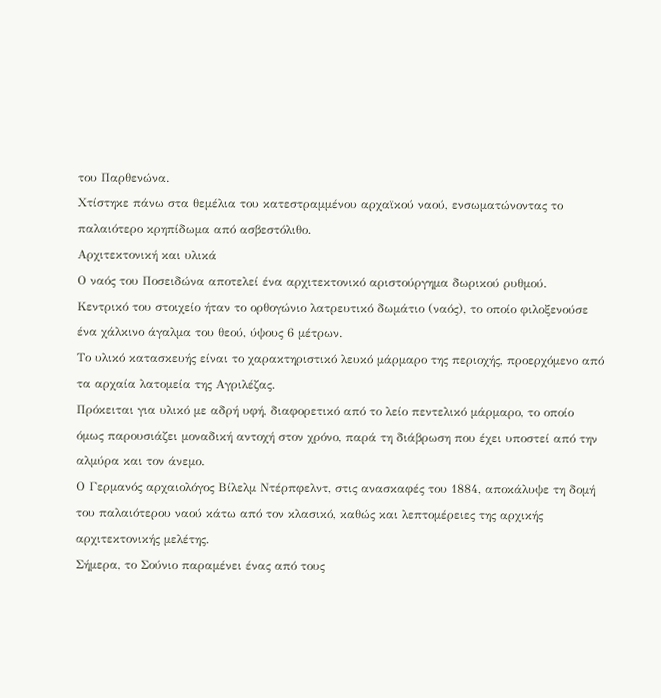του Παρθενώνα.
Χτίστηκε πάνω στα θεμέλια του κατεστραμμένου αρχαϊκού ναού, ενσωματώνοντας το παλαιότερο κρηπίδωμα από ασβεστόλιθο.
Αρχιτεκτονική και υλικά
Ο ναός του Ποσειδώνα αποτελεί ένα αρχιτεκτονικό αριστούργημα δωρικού ρυθμού.
Κεντρικό του στοιχείο ήταν το ορθογώνιο λατρευτικό δωμάτιο (ναός), το οποίο φιλοξενούσε ένα χάλκινο άγαλμα του θεού, ύψους 6 μέτρων.
Το υλικό κατασκευής είναι το χαρακτηριστικό λευκό μάρμαρο της περιοχής, προερχόμενο από τα αρχαία λατομεία της Αγριλέζας.
Πρόκειται για υλικό με αδρή υφή, διαφορετικό από το λείο πεντελικό μάρμαρο, το οποίο όμως παρουσιάζει μοναδική αντοχή στον χρόνο, παρά τη διάβρωση που έχει υποστεί από την αλμύρα και τον άνεμο.
Ο Γερμανός αρχαιολόγος Βίλελμ Ντέρπφελντ, στις ανασκαφές του 1884, αποκάλυψε τη δομή του παλαιότερου ναού κάτω από τον κλασικό, καθώς και λεπτομέρειες της αρχικής αρχιτεκτονικής μελέτης.
Σήμερα, το Σούνιο παραμένει ένας από τους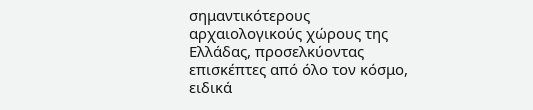σημαντικότερους αρχαιολογικούς χώρους της Ελλάδας, προσελκύοντας επισκέπτες από όλο τον κόσμο, ειδικά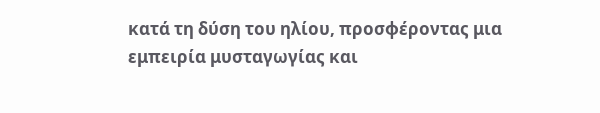κατά τη δύση του ηλίου, προσφέροντας μια εμπειρία μυσταγωγίας και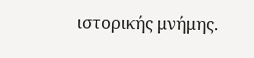ιστορικής μνήμης.